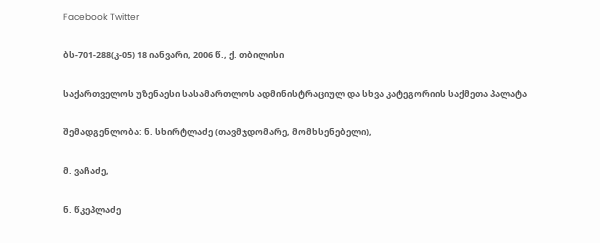Facebook Twitter

ბს-701-288(კ-05) 18 იანვარი, 2006 წ., ქ. თბილისი

საქართველოს უზენაესი სასამართლოს ადმინისტრაციულ და სხვა კატეგორიის საქმეთა პალატა

შემადგენლობა: ნ. სხირტლაძე (თავმჯდომარე, მომხსენებელი),

მ. ვაჩაძე,

ნ. წკეპლაძე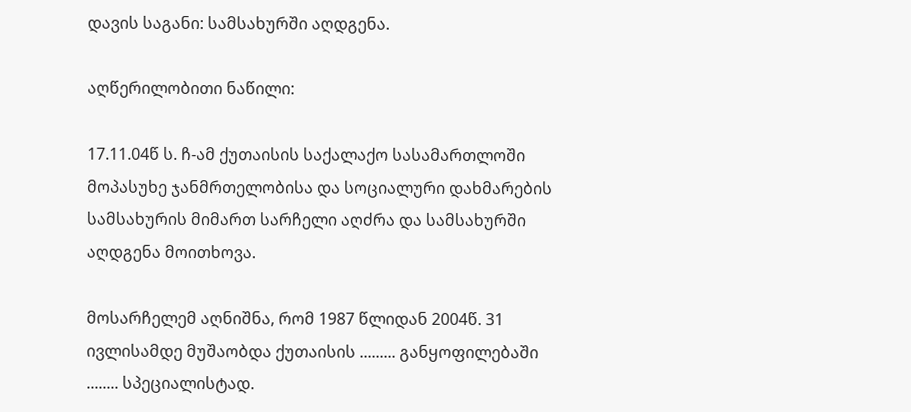დავის საგანი: სამსახურში აღდგენა.

აღწერილობითი ნაწილი:

17.11.04წ ს. ჩ-ამ ქუთაისის საქალაქო სასამართლოში მოპასუხე ჯანმრთელობისა და სოციალური დახმარების სამსახურის მიმართ სარჩელი აღძრა და სამსახურში აღდგენა მოითხოვა.

მოსარჩელემ აღნიშნა, რომ 1987 წლიდან 2004წ. 31 ივლისამდე მუშაობდა ქუთაისის ......... განყოფილებაში ........ სპეციალისტად.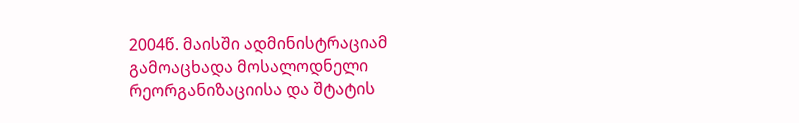2004წ. მაისში ადმინისტრაციამ გამოაცხადა მოსალოდნელი რეორგანიზაციისა და შტატის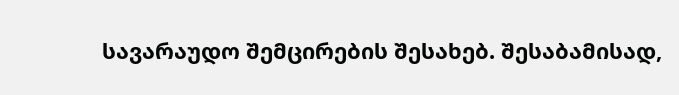სავარაუდო შემცირების შესახებ. შესაბამისად,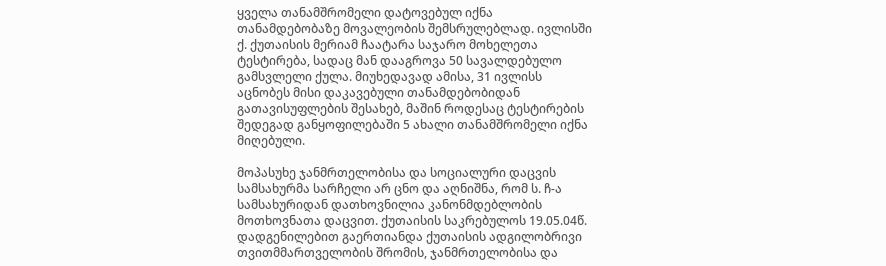ყველა თანამშრომელი დატოვებულ იქნა თანამდებობაზე მოვალეობის შემსრულებლად. ივლისში ქ. ქუთაისის მერიამ ჩაატარა საჯარო მოხელეთა ტესტირება, სადაც მან დააგროვა 50 სავალდებულო გამსვლელი ქულა. მიუხედავად ამისა, 31 ივლისს აცნობეს მისი დაკავებული თანამდებობიდან გათავისუფლების შესახებ, მაშინ როდესაც ტესტირების შედეგად განყოფილებაში 5 ახალი თანამშრომელი იქნა მიღებული.

მოპასუხე ჯანმრთელობისა და სოციალური დაცვის სამსახურმა სარჩელი არ ცნო და აღნიშნა, რომ ს. ჩ-ა სამსახურიდან დათხოვნილია კანონმდებლობის მოთხოვნათა დაცვით. ქუთაისის საკრებულოს 19.05.04წ. დადგენილებით გაერთიანდა ქუთაისის ადგილობრივი თვითმმართველობის შრომის, ჯანმრთელობისა და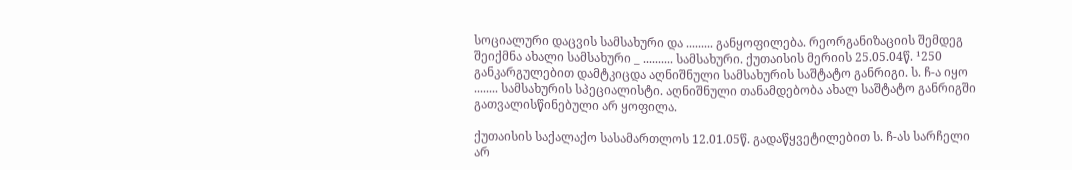სოციალური დაცვის სამსახური და ......... განყოფილება. რეორგანიზაციის შემდეგ შეიქმნა ახალი სამსახური _ .......... სამსახური. ქუთაისის მერიის 25.05.04წ. ¹250 განკარგულებით დამტკიცდა აღნიშნული სამსახურის საშტატო განრიგი. ს. ჩ-ა იყო ........ სამსახურის სპეციალისტი. აღნიშნული თანამდებობა ახალ საშტატო განრიგში გათვალისწინებული არ ყოფილა.

ქუთაისის საქალაქო სასამართლოს 12.01.05წ. გადაწყვეტილებით ს. ჩ-ას სარჩელი არ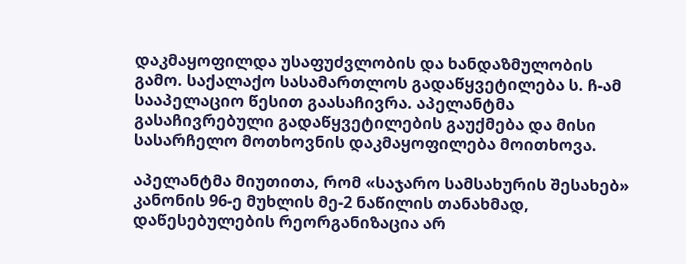დაკმაყოფილდა უსაფუძვლობის და ხანდაზმულობის გამო. საქალაქო სასამართლოს გადაწყვეტილება ს. ჩ-ამ სააპელაციო წესით გაასაჩივრა. აპელანტმა გასაჩივრებული გადაწყვეტილების გაუქმება და მისი სასარჩელო მოთხოვნის დაკმაყოფილება მოითხოვა.

აპელანტმა მიუთითა, რომ «საჯარო სამსახურის შესახებ» კანონის 96-ე მუხლის მე-2 ნაწილის თანახმად, დაწესებულების რეორგანიზაცია არ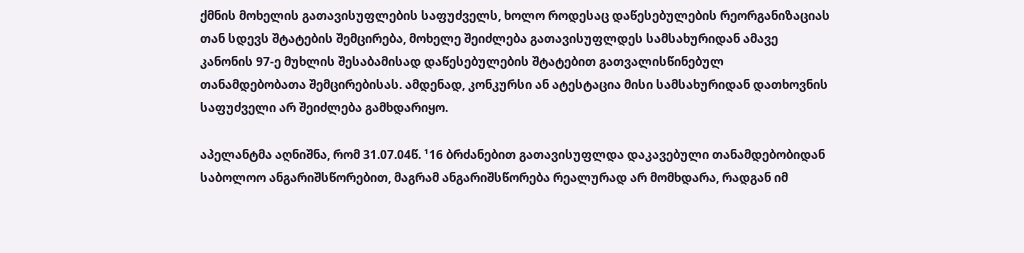ქმნის მოხელის გათავისუფლების საფუძველს, ხოლო როდესაც დაწესებულების რეორგანიზაციას თან სდევს შტატების შემცირება, მოხელე შეიძლება გათავისუფლდეს სამსახურიდან ამავე კანონის 97-ე მუხლის შესაბამისად დაწესებულების შტატებით გათვალისწინებულ თანამდებობათა შემცირებისას. ამდენად, კონკურსი ან ატესტაცია მისი სამსახურიდან დათხოვნის საფუძველი არ შეიძლება გამხდარიყო.

აპელანტმა აღნიშნა, რომ 31.07.04წ. ¹16 ბრძანებით გათავისუფლდა დაკავებული თანამდებობიდან საბოლოო ანგარიშსწორებით, მაგრამ ანგარიშსწორება რეალურად არ მომხდარა, რადგან იმ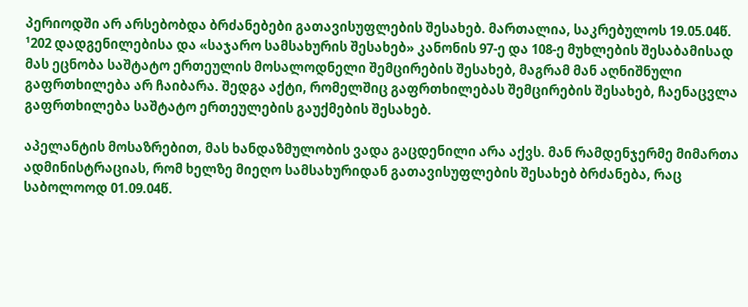პერიოდში არ არსებობდა ბრძანებები გათავისუფლების შესახებ. მართალია, საკრებულოს 19.05.04წ. ¹202 დადგენილებისა და «საჯარო სამსახურის შესახებ» კანონის 97-ე და 108-ე მუხლების შესაბამისად მას ეცნობა საშტატო ერთეულის მოსალოდნელი შემცირების შესახებ, მაგრამ მან აღნიშნული გაფრთხილება არ ჩაიბარა. შედგა აქტი, რომელშიც გაფრთხილებას შემცირების შესახებ, ჩაენაცვლა გაფრთხილება საშტატო ერთეულების გაუქმების შესახებ.

აპელანტის მოსაზრებით, მას ხანდაზმულობის ვადა გაცდენილი არა აქვს. მან რამდენჯერმე მიმართა ადმინისტრაციას, რომ ხელზე მიეღო სამსახურიდან გათავისუფლების შესახებ ბრძანება, რაც საბოლოოდ 01.09.04წ.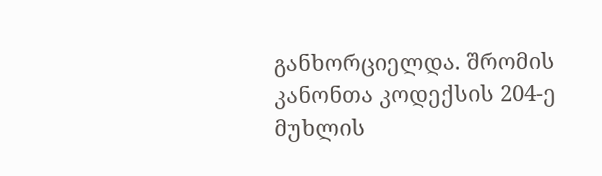განხორციელდა. შრომის კანონთა კოდექსის 204-ე მუხლის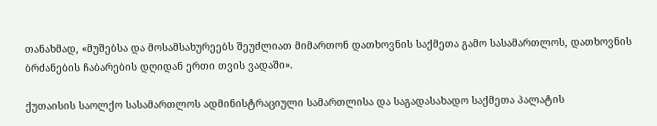თანახმად, «მუშებსა და მოსამსახურეებს შეუძლიათ მიმართონ დათხოვნის საქმეთა გამო სასამართლოს, დათხოვნის ბრძანების ჩაბარების დღიდან ერთი თვის ვადაში».

ქუთაისის საოლქო სასამართლოს ადმინისტრაციული სამართლისა და საგადასახადო საქმეთა პალატის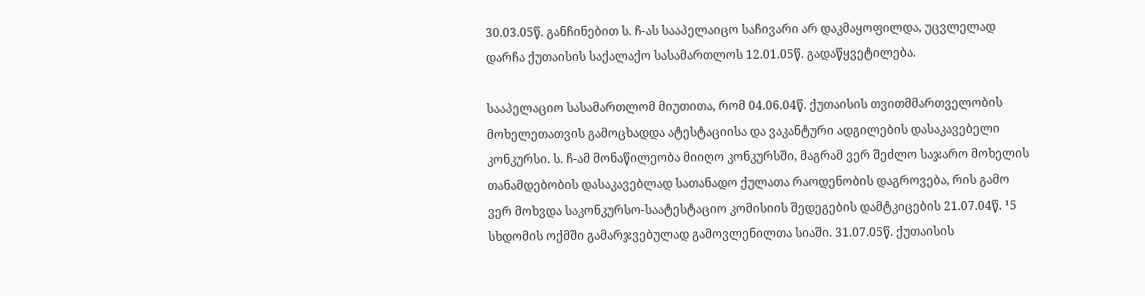30.03.05წ. განჩინებით ს. ჩ-ას სააპელაიცო საჩივარი არ დაკმაყოფილდა, უცვლელად დარჩა ქუთაისის საქალაქო სასამართლოს 12.01.05წ. გადაწყვეტილება.

სააპელაციო სასამართლომ მიუთითა, რომ 04.06.04წ. ქუთაისის თვითმმართველობის მოხელეთათვის გამოცხადდა ატესტაციისა და ვაკანტური ადგილების დასაკავებელი კონკურსი. ს. ჩ-ამ მონაწილეობა მიიღო კონკურსში, მაგრამ ვერ შეძლო საჯარო მოხელის თანამდებობის დასაკავებლად სათანადო ქულათა რაოდენობის დაგროვება, რის გამო ვერ მოხვდა საკონკურსო-საატესტაციო კომისიის შედეგების დამტკიცების 21.07.04წ. ¹5 სხდომის ოქმში გამარჯვებულად გამოვლენილთა სიაში. 31.07.05წ. ქუთაისის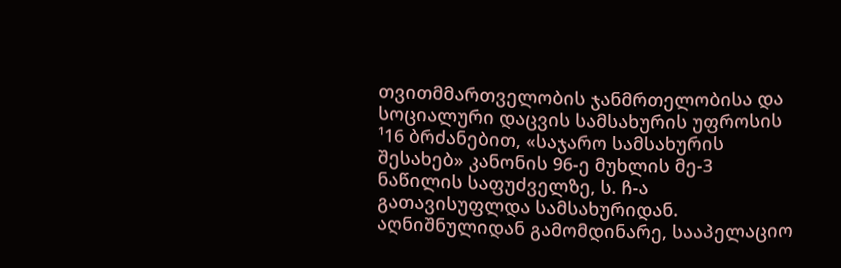თვითმმართველობის ჯანმრთელობისა და სოციალური დაცვის სამსახურის უფროსის ¹16 ბრძანებით, «საჯარო სამსახურის შესახებ» კანონის 96-ე მუხლის მე-3 ნაწილის საფუძველზე, ს. ჩ-ა გათავისუფლდა სამსახურიდან. აღნიშნულიდან გამომდინარე, სააპელაციო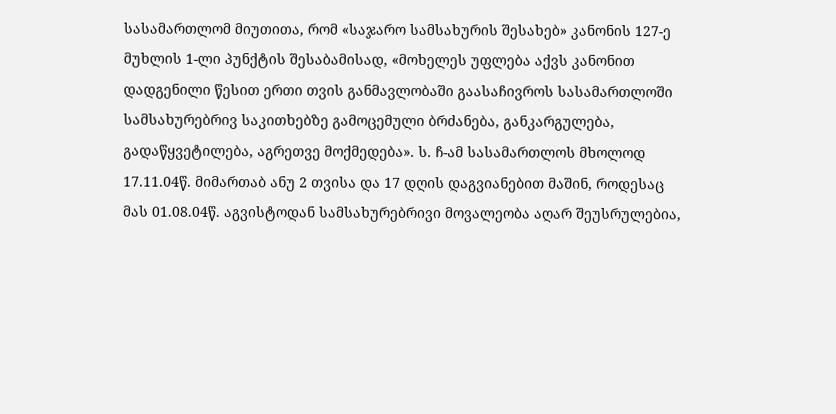სასამართლომ მიუთითა, რომ «საჯარო სამსახურის შესახებ» კანონის 127-ე მუხლის 1-ლი პუნქტის შესაბამისად, «მოხელეს უფლება აქვს კანონით დადგენილი წესით ერთი თვის განმავლობაში გაასაჩივროს სასამართლოში სამსახურებრივ საკითხებზე გამოცემული ბრძანება, განკარგულება, გადაწყვეტილება, აგრეთვე მოქმედება». ს. ჩ-ამ სასამართლოს მხოლოდ 17.11.04წ. მიმართაბ ანუ 2 თვისა და 17 დღის დაგვიანებით მაშინ, როდესაც მას 01.08.04წ. აგვისტოდან სამსახურებრივი მოვალეობა აღარ შეუსრულებია,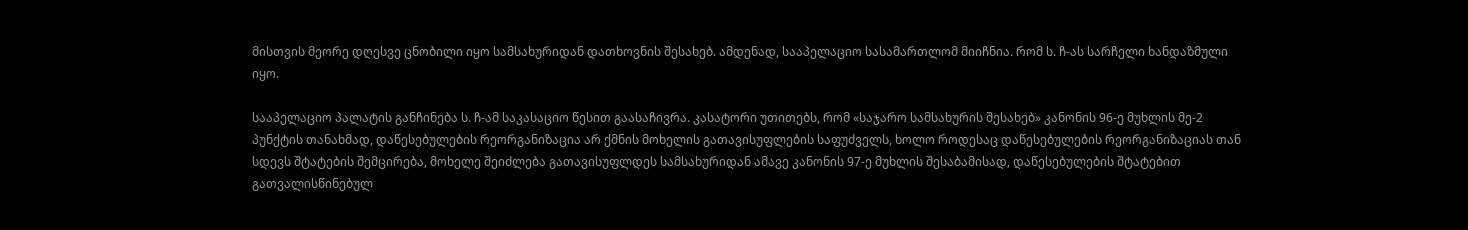მისთვის მეორე დღესვე ცნობილი იყო სამსახურიდან დათხოვნის შესახებ. ამდენად, სააპელაციო სასამართლომ მიიჩნია. რომ ს. ჩ-ას სარჩელი ხანდაზმული იყო.

სააპელაციო პალატის განჩინება ს. ჩ-ამ საკასაციო წესით გაასაჩივრა. კასატორი უთითებს, რომ «საჯარო სამსახურის შესახებ» კანონის 96-ე მუხლის მე-2 პუნქტის თანახმად, დაწესებულების რეორგანიზაცია არ ქმნის მოხელის გათავისუფლების საფუძველს, ხოლო როდესაც დაწესებულების რეორგანიზაციას თან სდევს შტატების შემცირება, მოხელე შეიძლება გათავისუფლდეს სამსახურიდან ამავე კანონის 97-ე მუხლის შესაბამისად, დაწესებულების შტატებით გათვალისწინებულ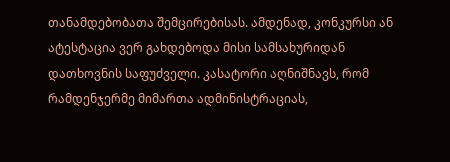თანამდებობათა შემცირებისას. ამდენად, კონკურსი ან ატესტაცია ვერ გახდებოდა მისი სამსახურიდან დათხოვნის საფუძველი. კასატორი აღნიშნავს, რომ რამდენჯერმე მიმართა ადმინისტრაციას,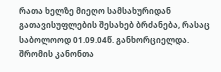რათა ხელზე მიეღო სამსახურიდან გათავისუფლების შესახებ ბრძანება, რასაც საბოლოოდ 01.09.04წ. განხორციელდა. შრომის კანონთა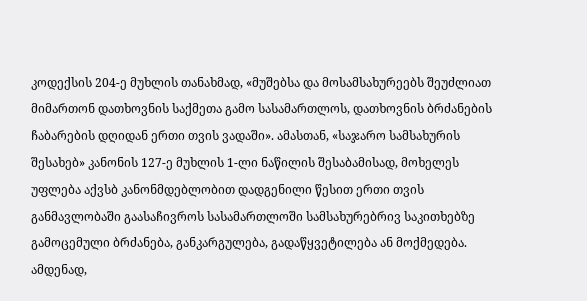კოდექსის 204-ე მუხლის თანახმად, «მუშებსა და მოსამსახურეებს შეუძლიათ მიმართონ დათხოვნის საქმეთა გამო სასამართლოს, დათხოვნის ბრძანების ჩაბარების დღიდან ერთი თვის ვადაში». ამასთან, «საჯარო სამსახურის შესახებ» კანონის 127-ე მუხლის 1-ლი ნაწილის შესაბამისად, მოხელეს უფლება აქვსბ კანონმდებლობით დადგენილი წესით ერთი თვის განმავლობაში გაასაჩივროს სასამართლოში სამსახურებრივ საკითხებზე გამოცემული ბრძანება, განკარგულება, გადაწყვეტილება ან მოქმედება. ამდენად,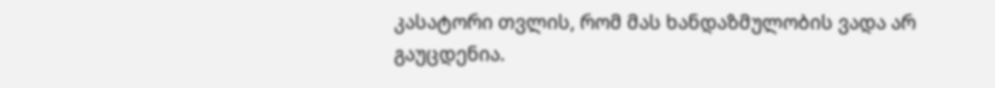კასატორი თვლის, რომ მას ხანდაზმულობის ვადა არ გაუცდენია.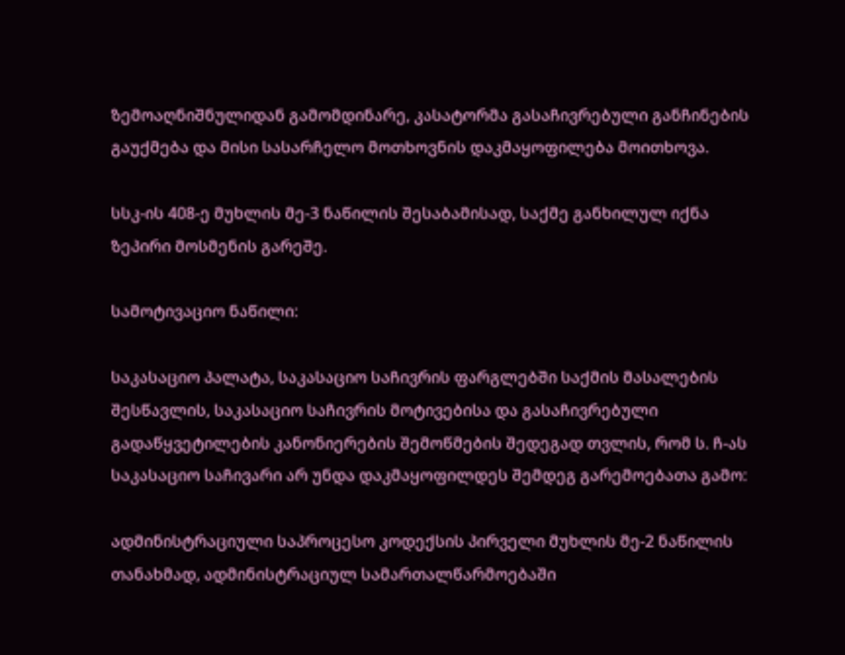ზემოაღნიშნულიდან გამომდინარე, კასატორმა გასაჩივრებული განჩინების გაუქმება და მისი სასარჩელო მოთხოვნის დაკმაყოფილება მოითხოვა.

სსკ-ის 408-ე მუხლის მე-3 ნაწილის შესაბამისად, საქმე განხილულ იქნა ზეპირი მოსმენის გარეშე.

სამოტივაციო ნაწილი:

საკასაციო პალატა, საკასაციო საჩივრის ფარგლებში საქმის მასალების შესწავლის, საკასაციო საჩივრის მოტივებისა და გასაჩივრებული გადაწყვეტილების კანონიერების შემოწმების შედეგად თვლის, რომ ს. ჩ-ას საკასაციო საჩივარი არ უნდა დაკმაყოფილდეს შემდეგ გარემოებათა გამო:

ადმინისტრაციული საპროცესო კოდექსის პირველი მუხლის მე-2 ნაწილის თანახმად, ადმინისტრაციულ სამართალწარმოებაში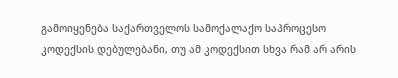გამოიყენება საქართველოს სამოქალაქო საპროცესო კოდექსის დებულებანი, თუ ამ კოდექსით სხვა რამ არ არის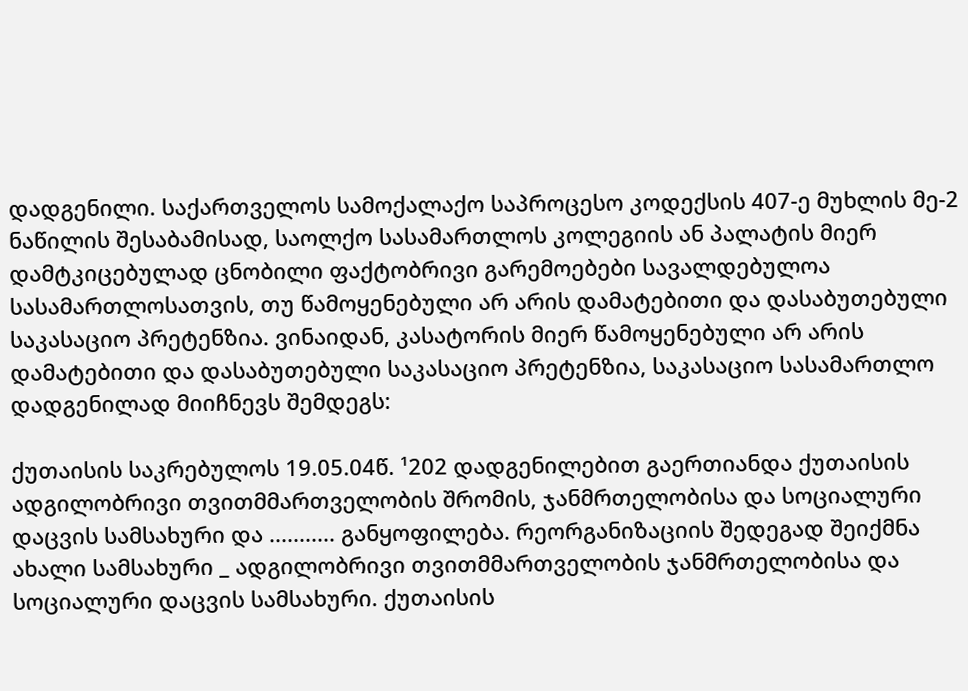დადგენილი. საქართველოს სამოქალაქო საპროცესო კოდექსის 407-ე მუხლის მე-2 ნაწილის შესაბამისად, საოლქო სასამართლოს კოლეგიის ან პალატის მიერ დამტკიცებულად ცნობილი ფაქტობრივი გარემოებები სავალდებულოა სასამართლოსათვის, თუ წამოყენებული არ არის დამატებითი და დასაბუთებული საკასაციო პრეტენზია. ვინაიდან, კასატორის მიერ წამოყენებული არ არის დამატებითი და დასაბუთებული საკასაციო პრეტენზია, საკასაციო სასამართლო დადგენილად მიიჩნევს შემდეგს:

ქუთაისის საკრებულოს 19.05.04წ. ¹202 დადგენილებით გაერთიანდა ქუთაისის ადგილობრივი თვითმმართველობის შრომის, ჯანმრთელობისა და სოციალური დაცვის სამსახური და ........... განყოფილება. რეორგანიზაციის შედეგად შეიქმნა ახალი სამსახური _ ადგილობრივი თვითმმართველობის ჯანმრთელობისა და სოციალური დაცვის სამსახური. ქუთაისის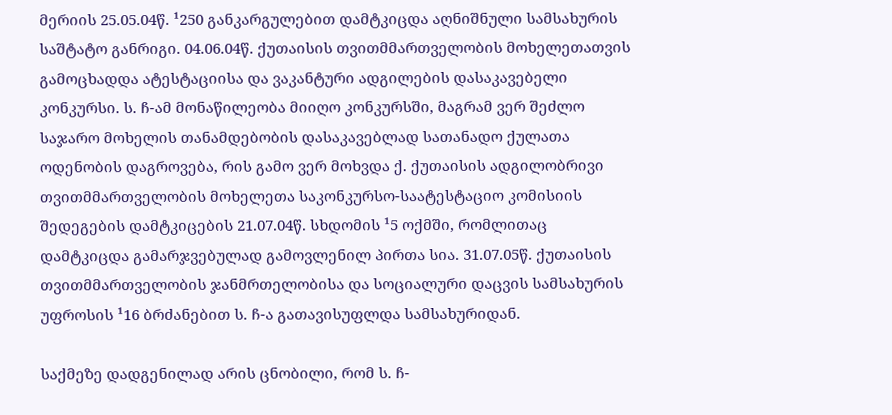მერიის 25.05.04წ. ¹250 განკარგულებით დამტკიცდა აღნიშნული სამსახურის საშტატო განრიგი. 04.06.04წ. ქუთაისის თვითმმართველობის მოხელეთათვის გამოცხადდა ატესტაციისა და ვაკანტური ადგილების დასაკავებელი კონკურსი. ს. ჩ-ამ მონაწილეობა მიიღო კონკურსში, მაგრამ ვერ შეძლო საჯარო მოხელის თანამდებობის დასაკავებლად სათანადო ქულათა ოდენობის დაგროვება, რის გამო ვერ მოხვდა ქ. ქუთაისის ადგილობრივი თვითმმართველობის მოხელეთა საკონკურსო-საატესტაციო კომისიის შედეგების დამტკიცების 21.07.04წ. სხდომის ¹5 ოქმში, რომლითაც დამტკიცდა გამარჯვებულად გამოვლენილ პირთა სია. 31.07.05წ. ქუთაისის თვითმმართველობის ჯანმრთელობისა და სოციალური დაცვის სამსახურის უფროსის ¹16 ბრძანებით ს. ჩ-ა გათავისუფლდა სამსახურიდან.

საქმეზე დადგენილად არის ცნობილი, რომ ს. ჩ-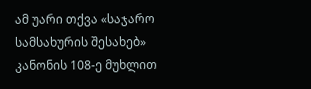ამ უარი თქვა «საჯარო სამსახურის შესახებ» კანონის 108-ე მუხლით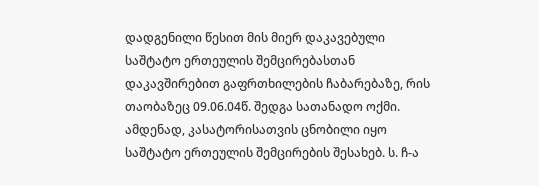დადგენილი წესით მის მიერ დაკავებული საშტატო ერთეულის შემცირებასთან დაკავშირებით გაფრთხილების ჩაბარებაზე, რის თაობაზეც 09.06.04წ. შედგა სათანადო ოქმი. ამდენად, კასატორისათვის ცნობილი იყო საშტატო ერთეულის შემცირების შესახებ. ს. ჩ-ა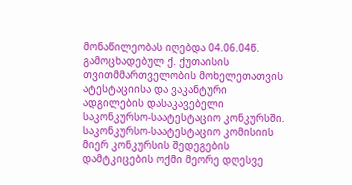მონაწილეობას იღებდა 04.06.04წ. გამოცხადებულ ქ. ქუთაისის თვითმმართველობის მოხელეთათვის ატესტაციისა და ვაკანტური ადგილების დასაკავებელი საკონკურსო-საატესტაციო კონკურსში. საკონკურსო-საატესტაციო კომისიის მიერ კონკურსის შედეგების დამტკიცების ოქმი მეორე დღესვე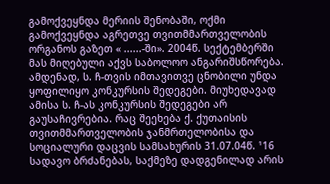გამოქვეყნდა მერიის შენობაში, ოქმი გამოქვეყნდა აგრეთვე თვითმმართველობის ორგანოს გაზეთ « ......-ში». 2004წ. სექტემბერში მას მიღებული აქვს საბოლოო ანგარიშსწორება. ამდენად, ს. ჩ-თვის იმთავითვე ცნობილი უნდა ყოფილიყო კონკურსის შედეგები. მიუხედავად ამისა ს. ჩ-ას კონკურსის შედეგები არ გაუსაჩივრებია. რაც შეეხება ქ. ქუთაისის თვითმმართველობის ჯანმრთელობისა და სოციალური დაცვის სამსახურის 31.07.04წ. ¹16 სადავო ბრძანებას, საქმეზე დადგენილად არის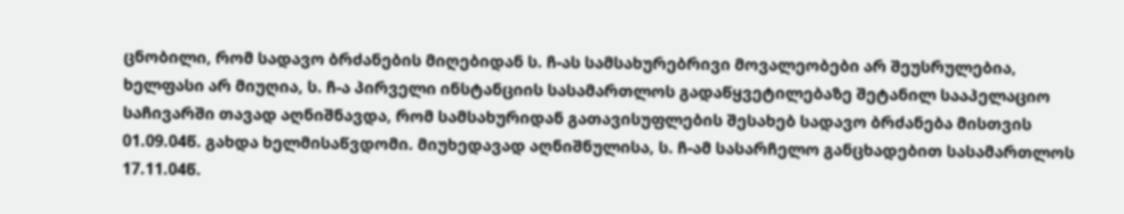ცნობილი, რომ სადავო ბრძანების მიღებიდან ს. ჩ-ას სამსახურებრივი მოვალეობები არ შეუსრულებია, ხელფასი არ მიუღია, ს. ჩ-ა პირველი ინსტანციის სასამართლოს გადაწყვეტილებაზე შეტანილ სააპელაციო საჩივარში თავად აღნიშნავდა, რომ სამსახურიდან გათავისუფლების შესახებ სადავო ბრძანება მისთვის 01.09.04წ. გახდა ხელმისაწვდომი. მიუხედავად აღნიშნულისა, ს. ჩ-ამ სასარჩელო განცხადებით სასამართლოს 17.11.04წ.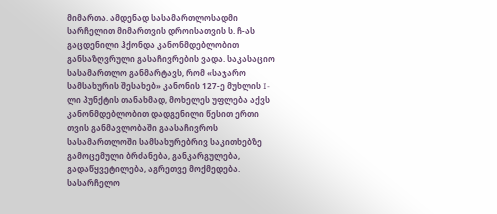მიმართა. ამდენად სასამართლოსადმი სარჩელით მიმართვის დროისათვის ს. ჩ-ას გაცდენილი ჰქონდა კანონმდებლობით განსაზღვრული გასაჩივრების ვადა. საკასაციო სასამართლო განმარტავს‚ რომ «საჯარო სამსახურის შესახებ» კანონის 127-ე მუხლის I-ლი პუნქტის თანახმად, მოხელეს უფლება აქვს კანონმდებლობით დადგენილი წესით ერთი თვის განმავლობაში გაასაჩივროს სასამართლოში სამსახურებრივ საკითხებზე გამოცემული ბრძანება, განკარგულება, გადაწყვეტილება, აგრეთვე მოქმედება. სასარჩელო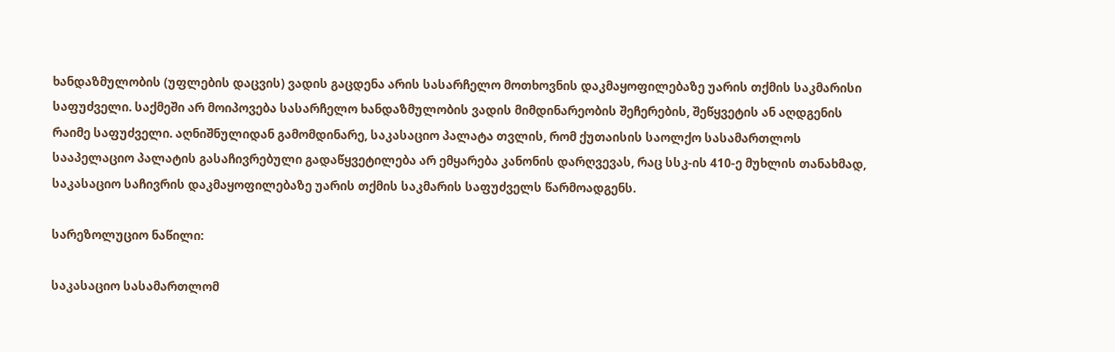ხანდაზმულობის (უფლების დაცვის) ვადის გაცდენა არის სასარჩელო მოთხოვნის დაკმაყოფილებაზე უარის თქმის საკმარისი საფუძველი. საქმეში არ მოიპოვება სასარჩელო ხანდაზმულობის ვადის მიმდინარეობის შეჩერების, შეწყვეტის ან აღდგენის რაიმე საფუძველი. აღნიშნულიდან გამომდინარე, საკასაციო პალატა თვლის, რომ ქუთაისის საოლქო სასამართლოს სააპელაციო პალატის გასაჩივრებული გადაწყვეტილება არ ემყარება კანონის დარღვევას, რაც სსკ-ის 410-ე მუხლის თანახმად, საკასაციო საჩივრის დაკმაყოფილებაზე უარის თქმის საკმარის საფუძველს წარმოადგენს.

სარეზოლუციო ნაწილი:

საკასაციო სასამართლომ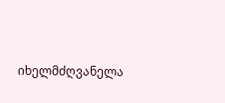იხელმძღვანელა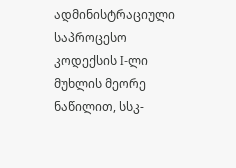ადმინისტრაციული საპროცესო კოდექსის I-ლი მუხლის მეორე ნაწილით, სსკ-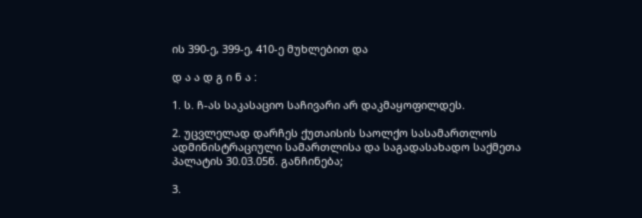ის 390-ე, 399-ე, 410-ე მუხლებით და

დ ა ა დ გ ი ნ ა :

1. ს. ჩ-ას საკასაციო საჩივარი არ დაკმაყოფილდეს.

2. უცვლელად დარჩეს ქუთაისის საოლქო სასამართლოს ადმინისტრაციული სამართლისა და საგადასახადო საქმეთა პალატის 30.03.05წ. განჩინება;

3.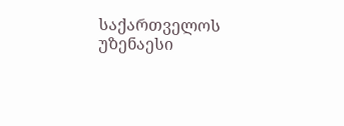საქართველოს უზენაესი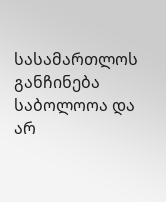სასამართლოს განჩინება საბოლოოა და არ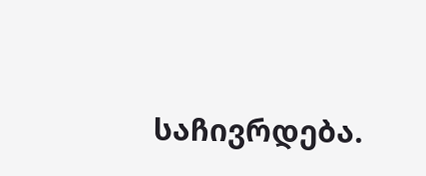საჩივრდება.